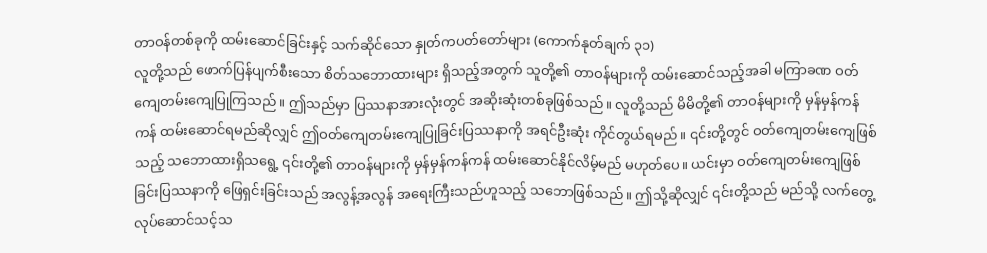တာဝန်တစ်ခုကို ထမ်းဆောင်ခြင်းနှင့် သက်ဆိုင်သော နှုတ်ကပတ်တော်များ (ကောက်နုတ်ချက် ၃၁)
လူတို့သည် ဖောက်ပြန်ပျက်စီးသော စိတ်သဘောထားများ ရှိသည့်အတွက် သူတို့၏ တာဝန်များကို ထမ်းဆောင်သည့်အခါ မကြာခဏ ဝတ်ကျေတမ်းကျေပြုကြသည်။ ဤသည်မှာ ပြဿနာအားလုံးတွင် အဆိုးဆုံးတစ်ခုဖြစ်သည်။ လူတို့သည် မိမိတို့၏ တာဝန်များကို မှန်မှန်ကန်ကန် ထမ်းဆောင်ရမည်ဆိုလျှင် ဤဝတ်ကျေတမ်းကျေပြုခြင်းပြဿနာကို အရင်ဦးဆုံး ကိုင်တွယ်ရမည်။ ၎င်းတို့တွင် ဝတ်ကျေတမ်းကျေဖြစ်သည့် သဘောထားရှိသရွေ့ ၎င်းတို့၏ တာဝန်များကို မှန်မှန်ကန်ကန် ထမ်းဆောင်နိုင်လိမ့်မည် မဟုတ်ပေ။ ယင်းမှာ ဝတ်ကျေတမ်းကျေဖြစ်ခြင်းပြဿနာကို ဖြေရှင်းခြင်းသည် အလွန့်အလွန် အရေးကြီးသည်ဟူသည့် သဘောဖြစ်သည်။ ဤသို့ဆိုလျှင် ၎င်းတို့သည် မည်သို့ လက်တွေ့လုပ်ဆောင်သင့်သ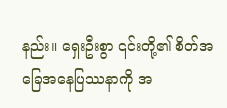နည်း။ ရှေးဦးစွာ ၎င်းတို့၏ စိတ်အခြေအနေပြဿနာကို အ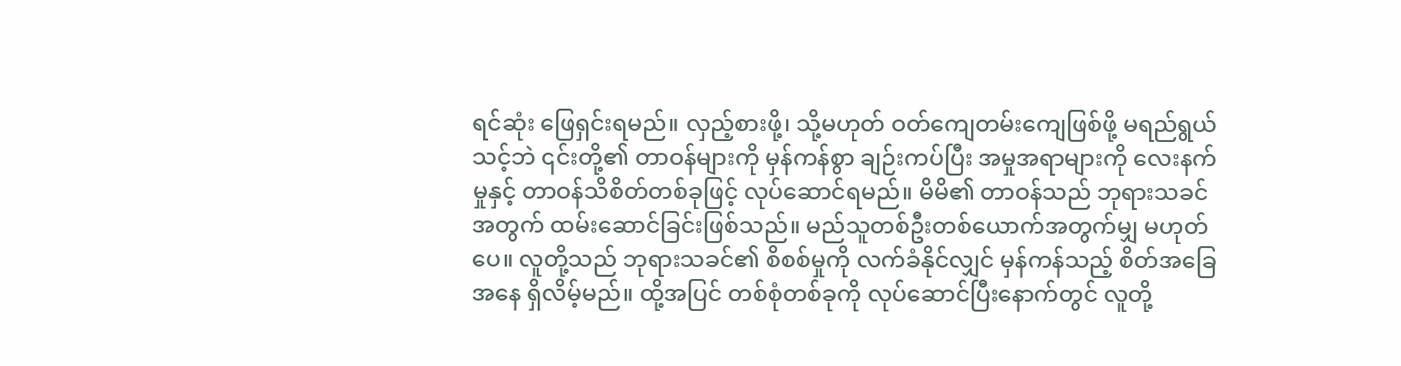ရင်ဆုံး ဖြေရှင်းရမည်။ လှည့်စားဖို့၊ သို့မဟုတ် ဝတ်ကျေတမ်းကျေဖြစ်ဖို့ မရည်ရွယ်သင့်ဘဲ ၎င်းတို့၏ တာဝန်များကို မှန်ကန်စွာ ချဉ်းကပ်ပြီး အမှုအရာများကို လေးနက်မှုနှင့် တာဝန်သိစိတ်တစ်ခုဖြင့် လုပ်ဆောင်ရမည်။ မိမိ၏ တာဝန်သည် ဘုရားသခင်အတွက် ထမ်းဆောင်ခြင်းဖြစ်သည်။ မည်သူတစ်ဦးတစ်ယောက်အတွက်မျှ မဟုတ်ပေ။ လူတို့သည် ဘုရားသခင်၏ စိစစ်မှုကို လက်ခံနိုင်လျှင် မှန်ကန်သည့် စိတ်အခြေအနေ ရှိလိမ့်မည်။ ထို့အပြင် တစ်စုံတစ်ခုကို လုပ်ဆောင်ပြီးနောက်တွင် လူတို့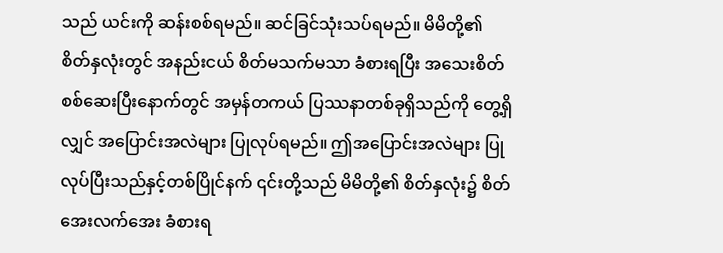သည် ယင်းကို ဆန်းစစ်ရမည်။ ဆင်ခြင်သုံးသပ်ရမည်။ မိမိတို့၏ စိတ်နှလုံးတွင် အနည်းငယ် စိတ်မသက်မသာ ခံစားရပြီး အသေးစိတ် စစ်ဆေးပြီးနောက်တွင် အမှန်တကယ် ပြဿနာတစ်ခုရှိသည်ကို တွေ့ရှိလျှင် အပြောင်းအလဲများ ပြုလုပ်ရမည်။ ဤအပြောင်းအလဲများ ပြုလုပ်ပြီးသည်နှင့်တစ်ပြိုင်နက် ၎င်းတို့သည် မိမိတို့၏ စိတ်နှလုံး၌ စိတ်အေးလက်အေး ခံစားရ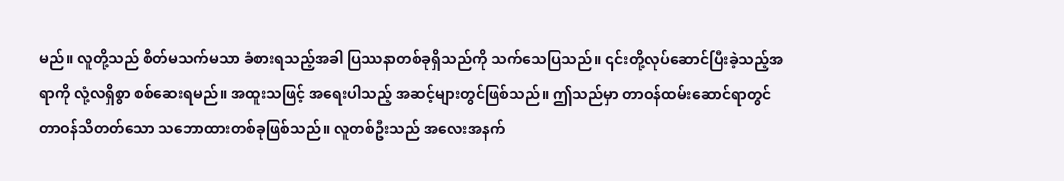မည်။ လူတို့သည် စိတ်မသက်မသာ ခံစားရသည့်အခါ ပြဿနာတစ်ခုရှိသည်ကို သက်သေပြသည်။ ၎င်းတို့လုပ်ဆောင်ပြီးခဲ့သည့်အရာကို လုံ့လရှိစွာ စစ်ဆေးရမည်။ အထူးသဖြင့် အရေးပါသည့် အဆင့်များတွင်ဖြစ်သည်။ ဤသည်မှာ တာဝန်ထမ်းဆောင်ရာတွင် တာဝန်သိတတ်သော သဘောထားတစ်ခုဖြစ်သည်။ လူတစ်ဦးသည် အလေးအနက်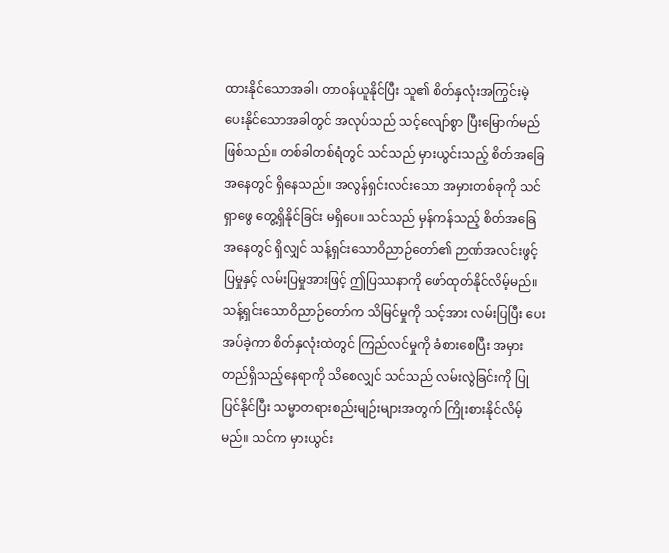ထားနိုင်သောအခါ၊ တာဝန်ယူနိုင်ပြီး သူ၏ စိတ်နှလုံးအကြွင်းမဲ့ ပေးနိုင်သောအခါတွင် အလုပ်သည် သင့်လျော်စွာ ပြီးမြောက်မည်ဖြစ်သည်။ တစ်ခါတစ်ရံတွင် သင်သည် မှားယွင်းသည့် စိတ်အခြေအနေတွင် ရှိနေသည်။ အလွန်ရှင်းလင်းသော အမှားတစ်ခုကို သင် ရှာဖွေ တွေ့ရှိနိုင်ခြင်း မရှိပေ။ သင်သည် မှန်ကန်သည့် စိတ်အခြေအနေတွင် ရှိလျှင် သန့်ရှင်းသောဝိညာဉ်တော်၏ ဉာဏ်အလင်းဖွင့်ပြမှုနှင့် လမ်းပြမှုအားဖြင့် ဤပြဿနာကို ဖော်ထုတ်နိုင်လိမ့်မည်။ သန့်ရှင်းသောဝိညာဉ်တော်က သိမြင်မှုကို သင့်အား လမ်းပြပြီး ပေးအပ်ခဲ့ကာ စိတ်နှလုံးထဲတွင် ကြည်လင်မှုကို ခံစားစေပြီး အမှားတည်ရှိသည့်နေရာကို သိစေလျှင် သင်သည် လမ်းလွဲခြင်းကို ပြုပြင်နိုင်ပြီး သမ္မာတရားစည်းမျဉ်းများအတွက် ကြိုးစားနိုင်လိမ့်မည်။ သင်က မှားယွင်း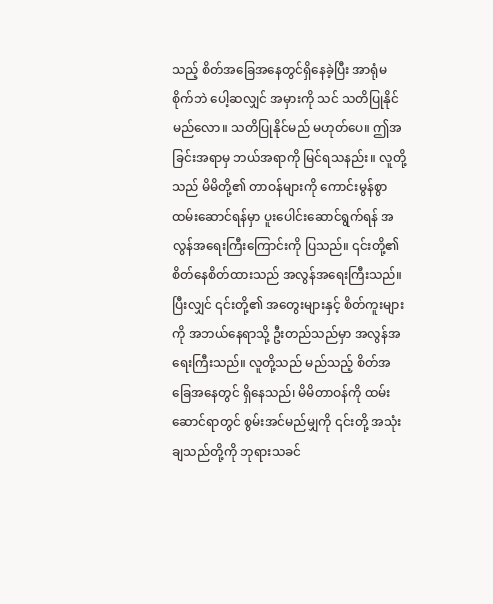သည့် စိတ်အခြေအနေတွင်ရှိနေခဲ့ပြီး အာရုံမစိုက်ဘဲ ပေါ့ဆလျှင် အမှားကို သင် သတိပြုနိုင်မည်လော။ သတိပြုနိုင်မည် မဟုတ်ပေ။ ဤအခြင်းအရာမှ ဘယ်အရာကို မြင်ရသနည်း။ လူတို့သည် မိမိတို့၏ တာဝန်များကို ကောင်းမွန်စွာ ထမ်းဆောင်ရန်မှာ ပူးပေါင်းဆောင်ရွက်ရန် အလွန်အရေးကြီးကြောင်းကို ပြသည်။ ၎င်းတို့၏ စိတ်နေစိတ်ထားသည် အလွန်အရေးကြီးသည်။ ပြီးလျှင် ၎င်းတို့၏ အတွေးများနှင့် စိတ်ကူးများကို အဘယ်နေရာသို့ ဦးတည်သည်မှာ အလွန်အရေးကြီးသည်။ လူတို့သည် မည်သည့် စိတ်အခြေအနေတွင် ရှိနေသည်၊ မိမိတာဝန်ကို ထမ်းဆောင်ရာတွင် စွမ်းအင်မည်မျှကို ၎င်းတို့ အသုံးချသည်တို့ကို ဘုရားသခင်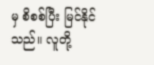မှ စိစစ်ပြီး မြင်နိုင်သည်။ လူတို့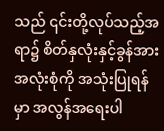သည် ၎င်းတို့လုပ်သည့်အရာ၌ စိတ်နှလုံးနှင့်ခွန်အား အလုံးစုံကို အသုံးပြုရန်မှာ အလွန်အရေးပါ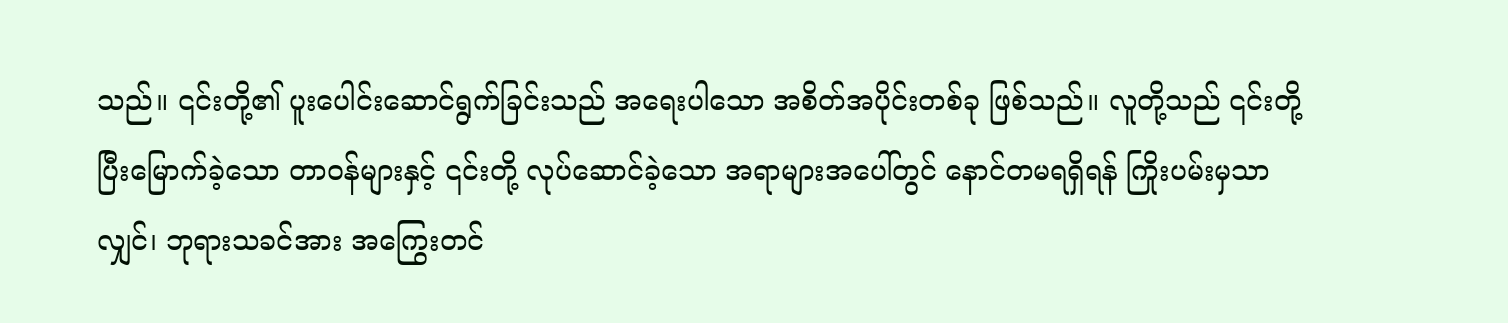သည်။ ၎င်းတို့၏ ပူးပေါင်းဆောင်ရွက်ခြင်းသည် အရေးပါသော အစိတ်အပိုင်းတစ်ခု ဖြစ်သည်။ လူတို့သည် ၎င်းတို့ ပြီးမြောက်ခဲ့သော တာဝန်များနှင့် ၎င်းတို့ လုပ်ဆောင်ခဲ့သော အရာများအပေါ်တွင် နောင်တမရရှိရန် ကြိုးပမ်းမှသာလျှင်၊ ဘုရားသခင်အား အကြွေးတင်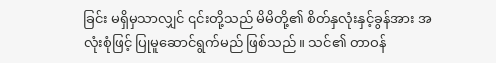ခြင်း မရှိမှသာလျှင် ၎င်းတို့သည် မိမိတို့၏ စိတ်နှလုံးနှင့်ခွန်အား အလုံးစုံဖြင့် ပြုမူဆောင်ရွက်မည် ဖြစ်သည်။ သင်၏ တာဝန်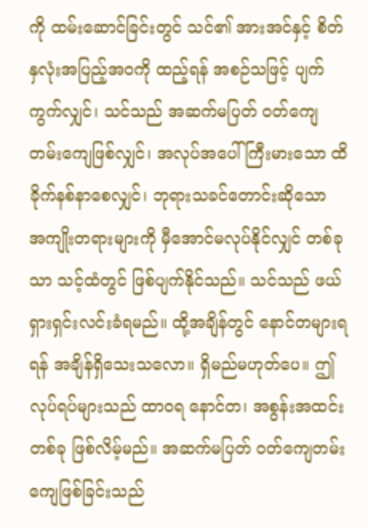ကို ထမ်းဆောင်ခြင်းတွင် သင်၏ အားအင်နှင့် စိတ်နှလုံးအပြည့်အဝကို ထည့်ရန် အစဉ်သဖြင့် ပျက်ကွက်လျှင်၊ သင်သည် အဆက်မပြတ် ဝတ်ကျေတမ်းကျေဖြစ်လျှင်၊ အလုပ်အပေါ် ကြီးမားသော ထိခိုက်နစ်နာစေလျှင်၊ ဘုရားသခင်တောင်းဆိုသော အကျိုးတရားများကို မှီအောင်မလုပ်နိုင်လျှင် တစ်ခုသာ သင့်ထံတွင် ဖြစ်ပျက်နိုင်သည်။ သင်သည် ဖယ်ရှားရှင်းလင်းခံရမည်။ ထို့အချိန်တွင် နောင်တများရရန် အချိန်ရှိသေးသလော။ ရှိမည်မဟုတ်ပေ။ ဤလုပ်ရပ်များသည် ထာဝရ နောင်တ၊ အစွန်းအထင်းတစ်ခု ဖြစ်လိမ့်မည်။ အဆက်မပြတ် ဝတ်ကျေတမ်းကျေဖြစ်ခြင်းသည်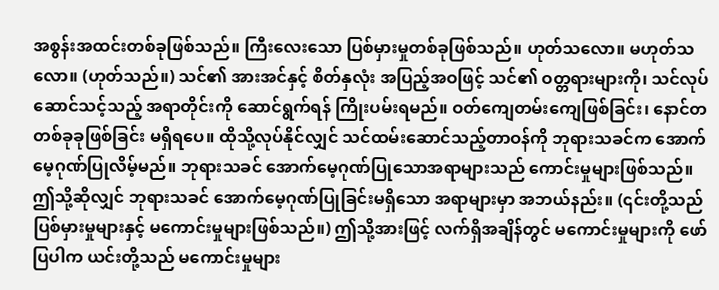အစွန်းအထင်းတစ်ခုဖြစ်သည်။ ကြီးလေးသော ပြစ်မှားမှုတစ်ခုဖြစ်သည်။ ဟုတ်သလော။ မဟုတ်သလော။ (ဟုတ်သည်။) သင်၏ အားအင်နှင့် စိတ်နှလုံး အပြည့်အဝဖြင့် သင်၏ ဝတ္တရားများကို၊ သင်လုပ်ဆောင်သင့်သည့် အရာတိုင်းကို ဆောင်ရွက်ရန် ကြိုးပမ်းရမည်။ ဝတ်ကျေတမ်းကျေဖြစ်ခြင်း၊ နောင်တတစ်ခုခုဖြစ်ခြင်း မရှိရပေ။ ထိုသို့လုပ်နိုင်လျှင် သင်ထမ်းဆောင်သည့်တာဝန်ကို ဘုရားသခင်က အောက်မေ့ဂုဏ်ပြုလိမ့်မည်။ ဘုရားသခင် အောက်မေ့ဂုဏ်ပြုသောအရာများသည် ကောင်းမှုများဖြစ်သည်။ ဤသို့ဆိုလျှင် ဘုရားသခင် အောက်မေ့ဂုဏ်ပြုခြင်းမရှိသော အရာများမှာ အဘယ်နည်း။ (၎င်းတို့သည် ပြစ်မှားမှုများနှင့် မကောင်းမှုများဖြစ်သည်။) ဤသို့အားဖြင့် လက်ရှိအချိန်တွင် မကောင်းမှုများကို ဖော်ပြပါက ယင်းတို့သည် မကောင်းမှုများ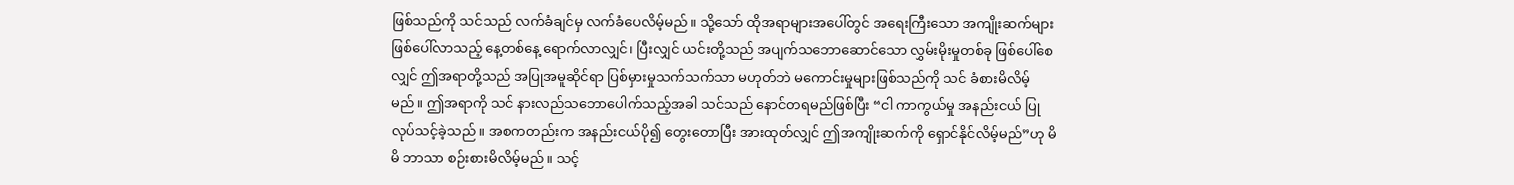ဖြစ်သည်ကို သင်သည် လက်ခံချင်မှ လက်ခံပေလိမ့်မည်။ သို့သော် ထိုအရာများအပေါ်တွင် အရေးကြီးသော အကျိုးဆက်များ ဖြစ်ပေါ်လာသည့် နေ့တစ်နေ့ ရောက်လာလျှင်၊ ပြီးလျှင် ယင်းတို့သည် အပျက်သဘောဆောင်သော လွှမ်းမိုးမှုတစ်ခု ဖြစ်ပေါ်စေလျှင် ဤအရာတို့သည် အပြုအမူဆိုင်ရာ ပြစ်မှားမှုသက်သက်သာ မဟုတ်ဘဲ မကောင်းမှုများဖြစ်သည်ကို သင် ခံစားမိလိမ့်မည်။ ဤအရာကို သင် နားလည်သဘောပေါက်သည့်အခါ သင်သည် နောင်တရမည်ဖြစ်ပြီး “ငါ ကာကွယ်မှု အနည်းငယ် ပြုလုပ်သင့်ခဲ့သည်။ အစကတည်းက အနည်းငယ်ပို၍ တွေးတောပြီး အားထုတ်လျှင် ဤအကျိုးဆက်ကို ရှောင်နိုင်လိမ့်မည်”ဟု မိမိ ဘာသာ စဉ်းစားမိလိမ့်မည်။ သင့်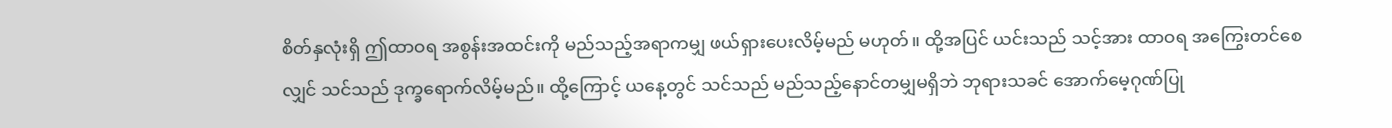စိတ်နှလုံးရှိ ဤထာဝရ အစွန်းအထင်းကို မည်သည့်အရာကမျှ ဖယ်ရှားပေးလိမ့်မည် မဟုတ်။ ထို့အပြင် ယင်းသည် သင့်အား ထာဝရ အကြွေးတင်စေလျှင် သင်သည် ဒုက္ခရောက်လိမ့်မည်။ ထို့ကြောင့် ယနေ့တွင် သင်သည် မည်သည့်နောင်တမျှမရှိဘဲ ဘုရားသခင် အောက်မေ့ဂုဏ်ပြု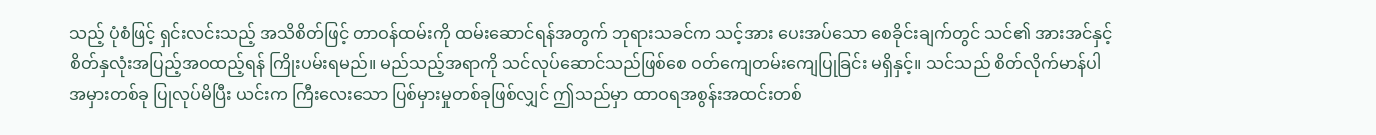သည့် ပုံစံဖြင့် ရှင်းလင်းသည့် အသိစိတ်ဖြင့် တာဝန်ထမ်းကို ထမ်းဆောင်ရန်အတွက် ဘုရားသခင်က သင့်အား ပေးအပ်သော စေခိုင်းချက်တွင် သင်၏ အားအင်နှင့် စိတ်နှလုံးအပြည့်အဝထည့်ရန် ကြိုးပမ်းရမည်။ မည်သည့်အရာကို သင်လုပ်ဆောင်သည်ဖြစ်စေ ဝတ်ကျေတမ်းကျေပြုခြင်း မရှိနှင့်။ သင်သည် စိတ်လိုက်မာန်ပါ အမှားတစ်ခု ပြုလုပ်မိပြီး ယင်းက ကြီးလေးသော ပြစ်မှားမှုတစ်ခုဖြစ်လျှင် ဤသည်မှာ ထာဝရအစွန်းအထင်းတစ်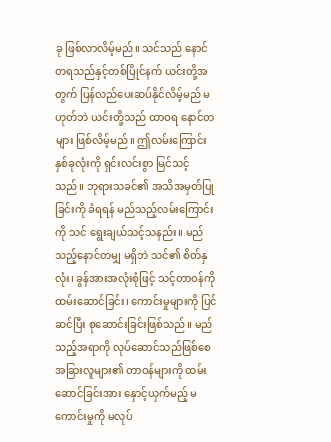ခု ဖြစ်လာလိမ့်မည်။ သင်သည် နောင်တရသည်နှင့်တစ်ပြိုင်နက် ယင်းတို့အတွက် ပြန်လည်ပေးဆပ်နိုင်လိမ့်မည် မဟုတ်ဘဲ ယင်းတို့သည် ထာဝရ နောင်တများ ဖြစ်လိမ့်မည်။ ဤလမ်းကြောင်းနှစ်ခုလုံးကို ရှင်းလင်းစွာ မြင်သင့်သည်။ ဘုရားသခင်၏ အသိအမှတ်ပြုခြင်းကို ခံရရန် မည်သည့်လမ်းကြောင်းကို သင် ရွေးချယ်သင့်သနည်း။ မည်သည့်နောင်တမျှ မရှိဘဲ သင်၏ စိတ်နှလုံး၊ ခွန်အားအလုံးစုံဖြင့် သင့်တာဝန်ကို ထမ်းဆောင်ခြင်း၊ ကောင်းမှုများကို ပြင်ဆင်ပြီး စုဆောင်းခြင်းဖြစ်သည်။ မည်သည့်အရာကို လုပ်ဆောင်သည်ဖြစ်စေ အခြားလူများ၏ တာဝန်များကို ထမ်းဆောင်ခြင်းအား နှောင့်ယှက်မည့် မကောင်းမှုကို မလုပ်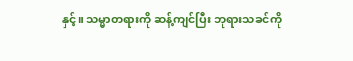နှင့်။ သမ္မာတရားကို ဆန့်ကျင်ပြီး ဘုရားသခင်ကို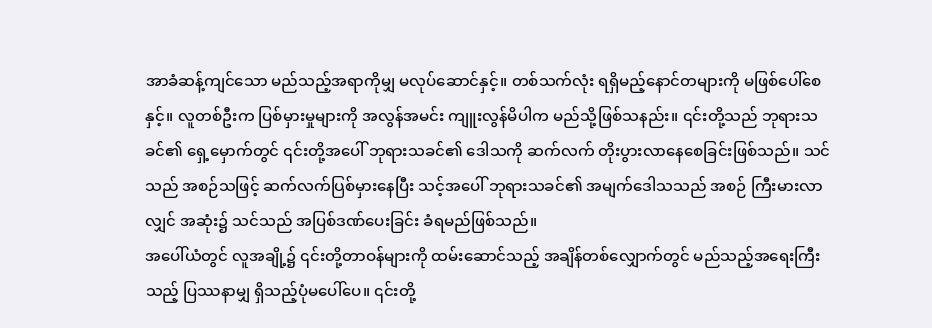အာခံဆန့်ကျင်သော မည်သည့်အရာကိုမျှ မလုပ်ဆောင်နှင့်။ တစ်သက်လုံး ရရှိမည့်နောင်တများကို မဖြစ်ပေါ်စေနှင့်။ လူတစ်ဦးက ပြစ်မှားမှုများကို အလွန်အမင်း ကျူးလွန်မိပါက မည်သို့ဖြစ်သနည်း။ ၎င်းတို့သည် ဘုရားသခင်၏ ရှေ့မှောက်တွင် ၎င်းတို့အပေါ် ဘုရားသခင်၏ ဒေါသကို ဆက်လက် တိုးပွားလာနေစေခြင်းဖြစ်သည်။ သင်သည် အစဉ်သဖြင့် ဆက်လက်ပြစ်မှားနေပြီး သင့်အပေါ် ဘုရားသခင်၏ အမျက်ဒေါသသည် အစဉ် ကြီးမားလာလျှင် အဆုံး၌ သင်သည် အပြစ်ဒဏ်ပေးခြင်း ခံရမည်ဖြစ်သည်။
အပေါ်ယံတွင် လူအချို့၌ ၎င်းတို့တာဝန်များကို ထမ်းဆောင်သည့် အချိန်တစ်လျှောက်တွင် မည်သည့်အရေးကြီးသည့် ပြဿနာမျှ ရှိသည့်ပုံမပေါ်ပေ။ ၎င်းတို့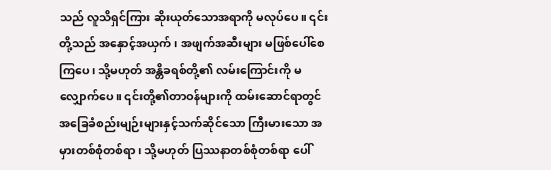သည် လူသိရှင်ကြား ဆိုးယုတ်သောအရာကို မလုပ်ပေ။ ၎င်းတို့သည် အနှောင့်အယှက်၊ အဖျက်အဆီးများ မဖြစ်ပေါ်စေကြပေ၊ သို့မဟုတ် အန္တိခရစ်တို့၏ လမ်းကြောင်းကို မလျှောက်ပေ။ ၎င်းတို့၏တာဝန်များကို ထမ်းဆောင်ရာတွင် အခြေခံစည်းမျဉ်းများနှင့်သက်ဆိုင်သော ကြီးမားသော အမှားတစ်စုံတစ်ရာ၊ သို့မဟုတ် ပြဿနာတစ်စုံတစ်ရာ ပေါ်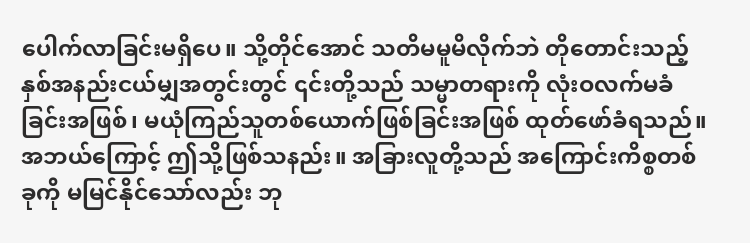ပေါက်လာခြင်းမရှိပေ။ သို့တိုင်အောင် သတိမမူမိလိုက်ဘဲ တိုတောင်းသည့်နှစ်အနည်းငယ်မျှအတွင်းတွင် ၎င်းတို့သည် သမ္မာတရားကို လုံးဝလက်မခံခြင်းအဖြစ်၊ မယုံကြည်သူတစ်ယောက်ဖြစ်ခြင်းအဖြစ် ထုတ်ဖော်ခံရသည်။ အဘယ်ကြောင့် ဤသို့ဖြစ်သနည်း။ အခြားလူတို့သည် အကြောင်းကိစ္စတစ်ခုကို မမြင်နိုင်သော်လည်း ဘု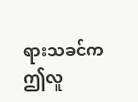ရားသခင်က ဤလူ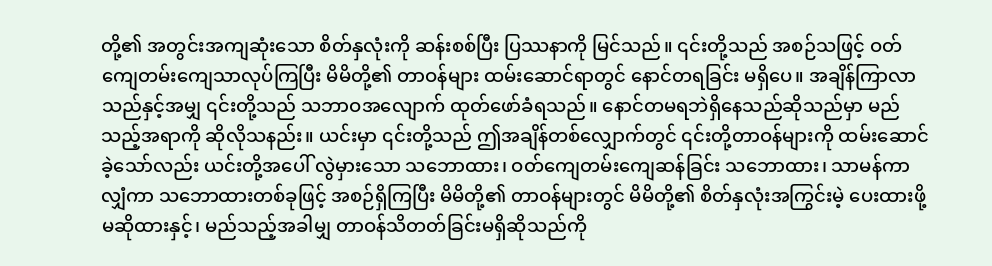တို့၏ အတွင်းအကျဆုံးသော စိတ်နှလုံးကို ဆန်းစစ်ပြီး ပြဿနာကို မြင်သည်။ ၎င်းတို့သည် အစဉ်သဖြင့် ဝတ်ကျေတမ်းကျေသာလုပ်ကြပြီး မိမိတို့၏ တာဝန်များ ထမ်းဆောင်ရာတွင် နောင်တရခြင်း မရှိပေ။ အချိန်ကြာလာသည်နှင့်အမျှ ၎င်းတို့သည် သဘာဝအလျောက် ထုတ်ဖော်ခံရသည်။ နောင်တမရဘဲရှိနေသည်ဆိုသည်မှာ မည်သည့်အရာကို ဆိုလိုသနည်း။ ယင်းမှာ ၎င်းတို့သည် ဤအချိန်တစ်လျှောက်တွင် ၎င်းတို့တာဝန်များကို ထမ်းဆောင်ခဲ့သော်လည်း ယင်းတို့အပေါ် လွဲမှားသော သဘောထား၊ ဝတ်ကျေတမ်းကျေဆန်ခြင်း သဘောထား၊ သာမန်ကာလျှံကာ သဘောထားတစ်ခုဖြင့် အစဉ်ရှိကြပြီး မိမိတို့၏ တာဝန်များတွင် မိမိတို့၏ စိတ်နှလုံးအကြွင်းမဲ့ ပေးထားဖို့ မဆိုထားနှင့်၊ မည်သည့်အခါမျှ တာဝန်သိတတ်ခြင်းမရှိဆိုသည်ကို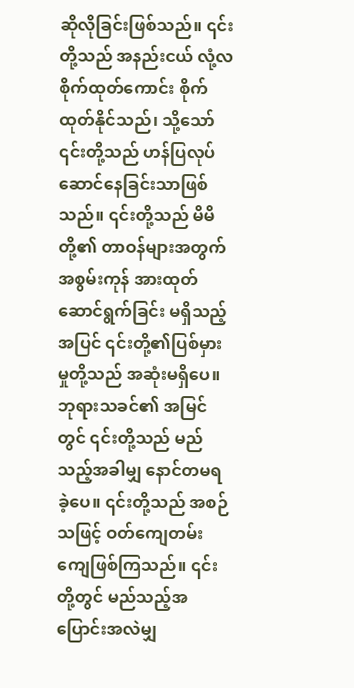ဆိုလိုခြင်းဖြစ်သည်။ ၎င်းတို့သည် အနည်းငယ် လုံ့လစိုက်ထုတ်ကောင်း စိုက်ထုတ်နိုင်သည်၊ သို့သော် ၎င်းတို့သည် ဟန်ပြလုပ်ဆောင်နေခြင်းသာဖြစ်သည်။ ၎င်းတို့သည် မိမိတို့၏ တာဝန်များအတွက် အစွမ်းကုန် အားထုတ်ဆောင်ရွက်ခြင်း မရှိသည့်အပြင် ၎င်းတို့၏ပြစ်မှားမှုတို့သည် အဆုံးမရှိပေ။ ဘုရားသခင်၏ အမြင်တွင် ၎င်းတို့သည် မည်သည့်အခါမျှ နောင်တမရခဲ့ပေ။ ၎င်းတို့သည် အစဉ်သဖြင့် ဝတ်ကျေတမ်းကျေဖြစ်ကြသည်။ ၎င်းတို့တွင် မည်သည့်အပြောင်းအလဲမျှ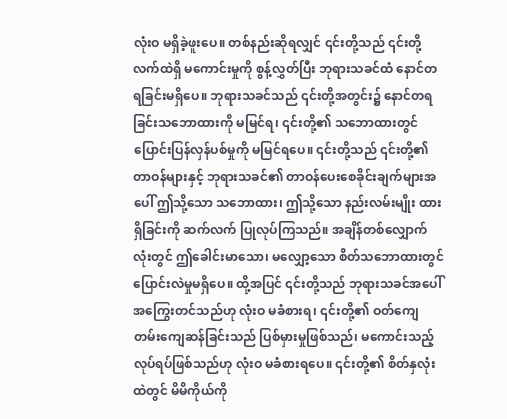လုံးဝ မရှိခဲ့ဖူးပေ။ တစ်နည်းဆိုရလျှင် ၎င်းတို့သည် ၎င်းတို့လက်ထဲရှိ မကောင်းမှုကို စွန့်လွှတ်ပြီး ဘုရားသခင်ထံ နောင်တရခြင်းမရှိပေ။ ဘုရားသခင်သည် ၎င်းတို့အတွင်း၌ နောင်တရခြင်းသဘောထားကို မမြင်ရ၊ ၎င်းတို့၏ သဘောထားတွင် ပြောင်းပြန်လှန်ပစ်မှုကို မမြင်ရပေ။ ၎င်းတို့သည် ၎င်းတို့၏တာဝန်များနှင့် ဘုရားသခင်၏ တာဝန်ပေးစေခိုင်းချက်များအပေါ် ဤသို့သော သဘောထား၊ ဤသို့သော နည်းလမ်းမျိုး ထားရှိခြင်းကို ဆက်လက် ပြုလုပ်ကြသည်။ အချိန်တစ်လျှောက်လုံးတွင် ဤခေါင်းမာသော၊ မလျှော့သော စိတ်သဘောထားတွင် ပြောင်းလဲမှုမရှိပေ။ ထို့အပြင် ၎င်းတို့သည် ဘုရားသခင်အပေါ် အကြွေးတင်သည်ဟု လုံးဝ မခံစားရ၊ ၎င်းတို့၏ ဝတ်ကျေတမ်းကျေဆန်ခြင်းသည် ပြစ်မှားမှုဖြစ်သည်၊ မကောင်းသည့် လုပ်ရပ်ဖြစ်သည်ဟု လုံးဝ မခံစားရပေ။ ၎င်းတို့၏ စိတ်နှလုံးထဲတွင် မိမိကိုယ်ကို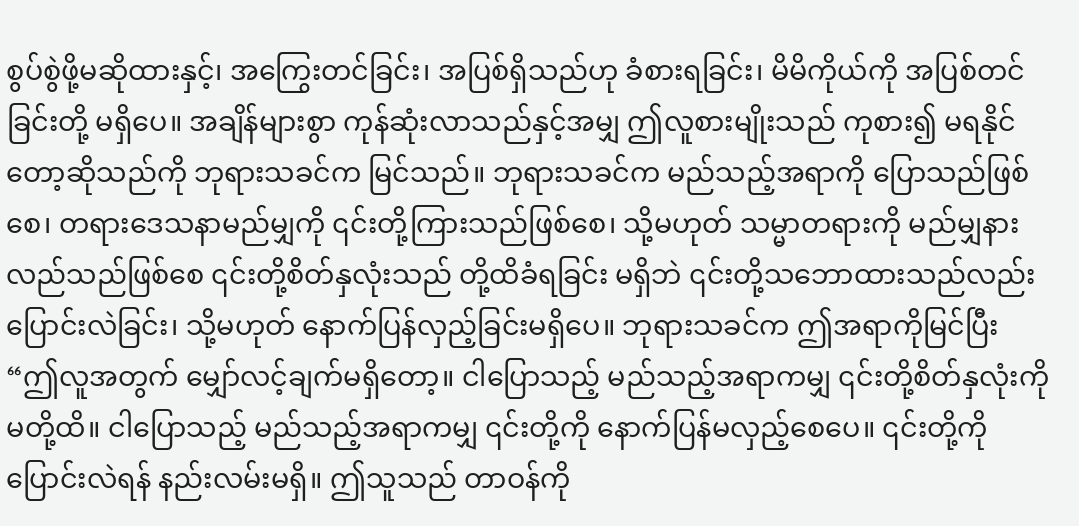စွပ်စွဲဖို့မဆိုထားနှင့်၊ အကြွေးတင်ခြင်း၊ အပြစ်ရှိသည်ဟု ခံစားရခြင်း၊ မိမိကိုယ်ကို အပြစ်တင်ခြင်းတို့ မရှိပေ။ အချိန်များစွာ ကုန်ဆုံးလာသည်နှင့်အမျှ ဤလူစားမျိုးသည် ကုစား၍ မရနိုင်တော့ဆိုသည်ကို ဘုရားသခင်က မြင်သည်။ ဘုရားသခင်က မည်သည့်အရာကို ပြောသည်ဖြစ်စေ၊ တရားဒေသနာမည်မျှကို ၎င်းတို့ကြားသည်ဖြစ်စေ၊ သို့မဟုတ် သမ္မာတရားကို မည်မျှနားလည်သည်ဖြစ်စေ ၎င်းတို့စိတ်နှလုံးသည် တို့ထိခံရခြင်း မရှိဘဲ ၎င်းတို့သဘောထားသည်လည်း ပြောင်းလဲခြင်း၊ သို့မဟုတ် နောက်ပြန်လှည့်ခြင်းမရှိပေ။ ဘုရားသခင်က ဤအရာကိုမြင်ပြီး “ဤလူအတွက် မျှော်လင့်ချက်မရှိတော့။ ငါပြောသည့် မည်သည့်အရာကမျှ ၎င်းတို့စိတ်နှလုံးကို မတို့ထိ။ ငါပြောသည့် မည်သည့်အရာကမျှ ၎င်းတို့ကို နောက်ပြန်မလှည့်စေပေ။ ၎င်းတို့ကို ပြောင်းလဲရန် နည်းလမ်းမရှိ။ ဤသူသည် တာဝန်ကို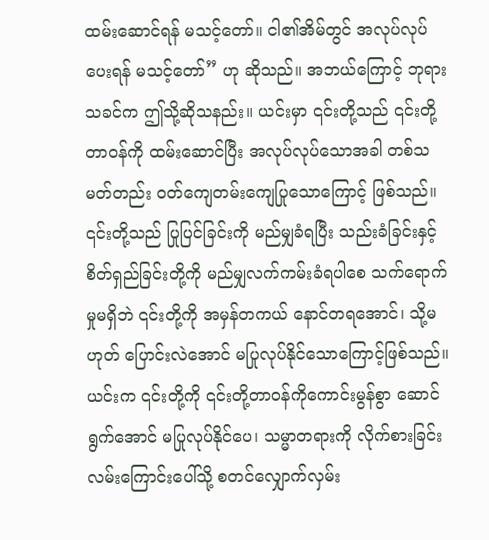ထမ်းဆောင်ရန် မသင့်တော်။ ငါ၏အိမ်တွင် အလုပ်လုပ်ပေးရန် မသင့်တော်” ဟု ဆိုသည်။ အဘယ်ကြောင့် ဘုရားသခင်က ဤသို့ဆိုသနည်း။ ယင်းမှာ ၎င်းတို့သည် ၎င်းတို့တာဝန်ကို ထမ်းဆောင်ပြီး အလုပ်လုပ်သောအခါ တစ်သမတ်တည်း ဝတ်ကျေတမ်းကျေပြုသောကြောင့် ဖြစ်သည်။ ၎င်းတို့သည် ပြုပြင်ခြင်းကို မည်မျှခံရပြီး သည်းခံခြင်းနှင့် စိတ်ရှည်ခြင်းတို့ကို မည်မျှလက်ကမ်းခံရပါစေ သက်ရောက်မှုမရှိဘဲ ၎င်းတို့ကို အမှန်တကယ် နောင်တရအောင်၊ သို့မဟုတ် ပြောင်းလဲအောင် မပြုလုပ်နိုင်သောကြောင့်ဖြစ်သည်။ ယင်းက ၎င်းတို့ကို ၎င်းတို့တာဝန်ကိုကောင်းမွန်စွာ ဆောင်ရွက်အောင် မပြုလုပ်နိုင်ပေ၊ သမ္မာတရားကို လိုက်စားခြင်း လမ်းကြောင်းပေါ်သို့ စတင်လျှောက်လှမ်း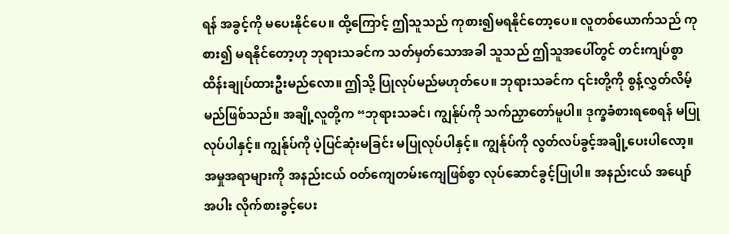ရန် အခွင့်ကို မပေးနိုင်ပေ။ ထို့ကြောင့် ဤသူသည် ကုစား၍မရနိုင်တော့ပေ။ လူတစ်ယောက်သည် ကုစား၍ မရနိုင်တော့ဟု ဘုရားသခင်က သတ်မှတ်သောအခါ သူသည် ဤသူအပေါ်တွင် တင်းကျပ်စွာ ထိန်းချုပ်ထားဦးမည်လော။ ဤသို့ ပြုလုပ်မည်မဟုတ်ပေ။ ဘုရားသခင်က ၎င်းတို့ကို စွန့်လွှတ်လိမ့်မည်ဖြစ်သည်။ အချို့လူတို့က “ဘုရားသခင်၊ ကျွန်ုပ်ကို သက်ညှာတော်မူပါ။ ဒုက္ခခံစားရစေရန် မပြုလုပ်ပါနှင့်။ ကျွန်ုပ်ကို ပဲ့ပြင်ဆုံးမခြင်း မပြုလုပ်ပါနှင့်။ ကျွန်ုပ်ကို လွတ်လပ်ခွင့်အချို့ပေးပါလော့။ အမှုအရာများကို အနည်းငယ် ဝတ်ကျေတမ်းကျေဖြစ်စွာ လုပ်ဆောင်ခွင့်ပြုပါ။ အနည်းငယ် အပျော်အပါး လိုက်စားခွင့်ပေး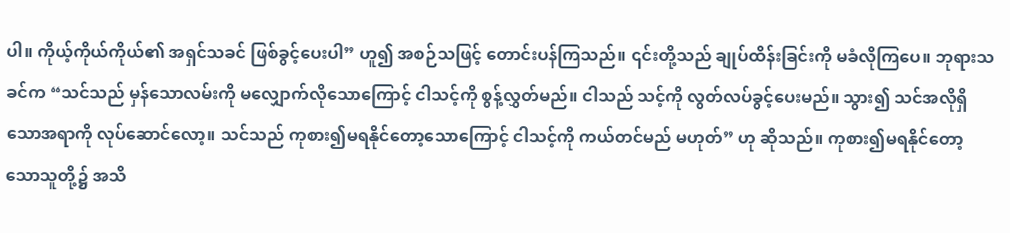ပါ။ ကိုယ့်ကိုယ်ကိုယ်၏ အရှင်သခင် ဖြစ်ခွင့်ပေးပါ” ဟူ၍ အစဉ်သဖြင့် တောင်းပန်ကြသည်။ ၎င်းတို့သည် ချုပ်ထိန်းခြင်းကို မခံလိုကြပေ။ ဘုရားသခင်က “သင်သည် မှန်သောလမ်းကို မလျှောက်လိုသောကြောင့် ငါသင့်ကို စွန့်လွှတ်မည်။ ငါသည် သင့်ကို လွတ်လပ်ခွင့်ပေးမည်။ သွား၍ သင်အလိုရှိသောအရာကို လုပ်ဆောင်လော့။ သင်သည် ကုစား၍မရနိုင်တော့သောကြောင့် ငါသင့်ကို ကယ်တင်မည် မဟုတ်” ဟု ဆိုသည်။ ကုစား၍မရနိုင်တော့သောသူတို့၌ အသိ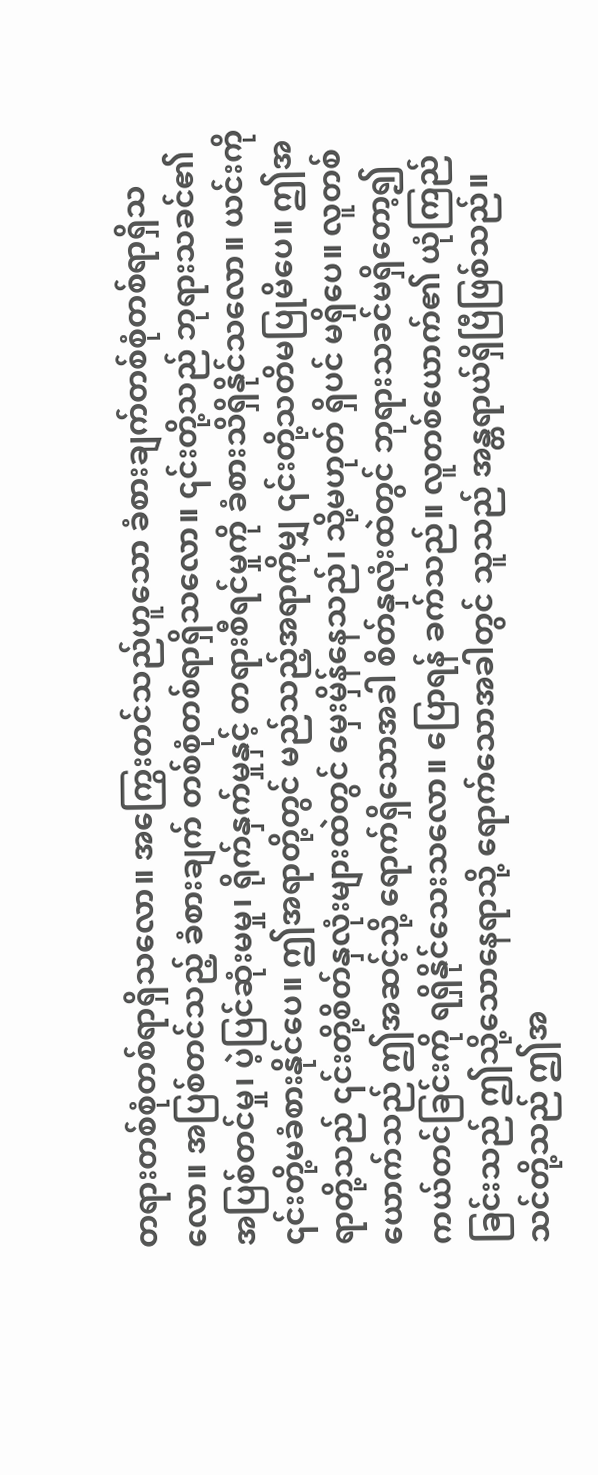တရားတစ်စုံတစ်ရာရှိသလော။ အကြွေးတင်သည်ဟူသော ခံစားချက်တစ်စုံတစ်ရာရှိသလော။ အပြစ်တင်သည့် ခံစားချက် တစ်စုံတစ်ရာရှိသလော။ ၎င်းတို့သည် ဘုရားသခင်၏ အပြစ်တင်မှု၊ ပဲ့ပြင်ဆုံးမမှု၊ ရိုက်နှက်မှုနှင့် တရားစီရင်မှုကို ခံစားသိရှိနိုင်သလော။ ယင်းကို ၎င်းတို့မခံစားနိုင်ပေ။ ဤအရာတို့တွင် မည်သည့်အရာကိုမျှ ၎င်းတို့သတိမပြုမိပေ။ ဤအရာတို့သည် ၎င်းတို့စိတ်နှလုံးများထဲတွင် မှေးမှိန်နေသည်၊ သို့မဟုတ် ရှိပင် မရှိပေ။ လူတစ်ယောက်သည် ဤအဆင့်သို့ ရောက်ရှိသောအခါ စိတ်နှလုံးထဲတွင် ဘုရားသခင်မရှိတော့၍ ကယ်တင်ခြင်းကို ရရှိနိုင်သေးသလော။ ပြောရန် ခက်သည်။ လူတစ်ယောက်၏ ယုံကြည်ခြင်းသည် ဤသို့သောနေရာသို့ ရောက်သောအခါတွင် သူသည် အန္တရာယ်ရှိပြီဖြစ်သည်။ သင်တို့သည် ဤအ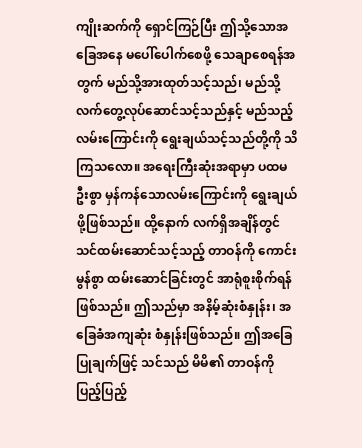ကျိုးဆက်ကို ရှောင်ကြဉ်ပြီး ဤသို့သောအခြေအနေ မပေါ်ပေါက်စေဖို့ သေချာစေရန်အတွက် မည်သို့အားထုတ်သင့်သည်၊ မည်သို့လက်တွေ့လုပ်ဆောင်သင့်သည်နှင့် မည်သည့်လမ်းကြောင်းကို ရွေးချယ်သင့်သည်တို့ကို သိကြသလော။ အရေးကြီးဆုံးအရာမှာ ပထမဦးစွာ မှန်ကန်သောလမ်းကြောင်းကို ရွေးချယ်ဖို့ဖြစ်သည်။ ထို့နောက် လက်ရှိအချိန်တွင် သင်ထမ်းဆောင်သင့်သည့် တာဝန်ကို ကောင်းမွန်စွာ ထမ်းဆောင်ခြင်းတွင် အာရုံစူးစိုက်ရန်ဖြစ်သည်။ ဤသည်မှာ အနိမ့်ဆုံးစံနှုန်း၊ အခြေခံအကျဆုံး စံနှုန်းဖြစ်သည်။ ဤအခြေပြုချက်ဖြင့် သင်သည် မိမိ၏ တာဝန်ကို ပြည့်ပြည့်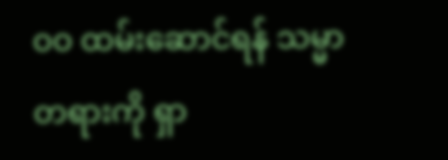ဝဝ ထမ်းဆောင်ရန် သမ္မာတရားကို ရှာ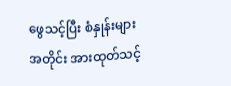ဖွေသင့်ပြီး စံနှုန်းများအတိုင်း အားထုတ်သင့်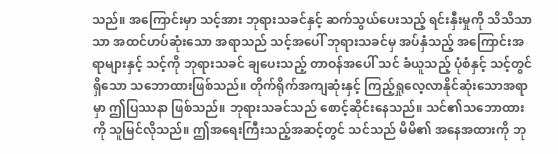သည်။ အကြောင်းမှာ သင့်အား ဘုရားသခင်နှင့် ဆက်သွယ်ပေးသည့် ရင်းနှီးမှုကို သိသိသာသာ အထင်ဟပ်ဆုံးသော အရာသည် သင့်အပေါ် ဘုရားသခင်မှ အပ်နှံသည့် အကြောင်းအရာများနှင့် သင့်ကို ဘုရားသခင် ချပေးသည့် တာဝန်အပေါ် သင် ခံယူသည့် ပုံစံနှင့် သင့်တွင်ရှိသော သဘောထားဖြစ်သည်။ တိုက်ရိုက်အကျဆုံးနှင့် ကြည့်ရှုလေ့လာနိုင်ဆုံးသောအရာမှာ ဤပြဿနာ ဖြစ်သည်။ ဘုရားသခင်သည် စောင့်ဆိုင်းနေသည်။ သင်၏သဘောထားကို သူမြင်လိုသည်။ ဤအရေးကြီးသည့်အဆင့်တွင် သင်သည် မိမိ၏ အနေအထားကို ဘု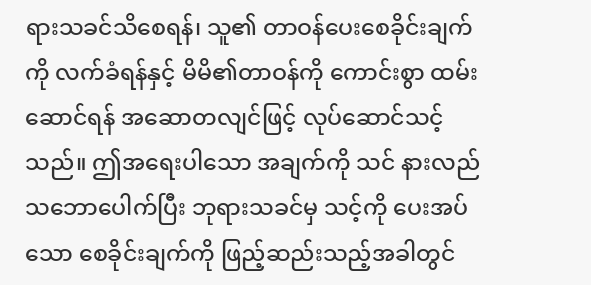ရားသခင်သိစေရန်၊ သူ၏ တာဝန်ပေးစေခိုင်းချက်ကို လက်ခံရန်နှင့် မိမိ၏တာဝန်ကို ကောင်းစွာ ထမ်းဆောင်ရန် အဆောတလျင်ဖြင့် လုပ်ဆောင်သင့်သည်။ ဤအရေးပါသော အချက်ကို သင် နားလည်သဘောပေါက်ပြီး ဘုရားသခင်မှ သင့်ကို ပေးအပ်သော စေခိုင်းချက်ကို ဖြည့်ဆည်းသည့်အခါတွင်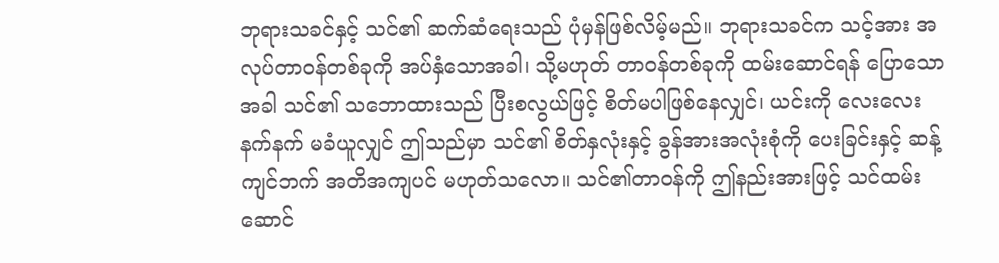ဘုရားသခင်နှင့် သင်၏ ဆက်ဆံရေးသည် ပုံမှန်ဖြစ်လိမ့်မည်။ ဘုရားသခင်က သင့်အား အလုပ်တာဝန်တစ်ခုကို အပ်နှံသောအခါ၊ သို့မဟုတ် တာဝန်တစ်ခုကို ထမ်းဆောင်ရန် ပြောသောအခါ သင်၏ သဘောထားသည် ပြီးစလွယ်ဖြင့် စိတ်မပါဖြစ်နေလျှင်၊ ယင်းကို လေးလေးနက်နက် မခံယူလျှင် ဤသည်မှာ သင်၏ စိတ်နှလုံးနှင့် ခွန်အားအလုံးစုံကို ပေးခြင်းနှင့် ဆန့်ကျင်ဘက် အတိအကျပင် မဟုတ်သလော။ သင်၏တာဝန်ကို ဤနည်းအားဖြင့် သင်ထမ်းဆောင်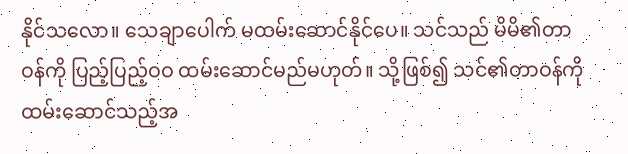နိုင်သလော။ သေချာပေါက် မထမ်းဆောင်နိုင်ပေ။ သင်သည် မိမိ၏တာဝန်ကို ပြည့်ပြည့်ဝဝ ထမ်းဆောင်မည်မဟုတ်။ သို့ဖြစ်၍ သင်၏တာဝန်ကို ထမ်းဆောင်သည့်အ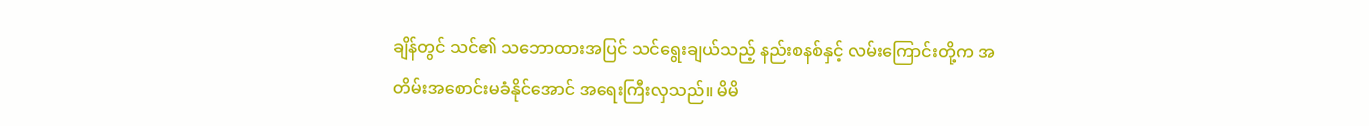ချိန်တွင် သင်၏ သဘောထားအပြင် သင်ရွေးချယ်သည့် နည်းစနစ်နှင့် လမ်းကြောင်းတို့က အတိမ်းအစောင်းမခံနိုင်အောင် အရေးကြီးလှသည်။ မိမိ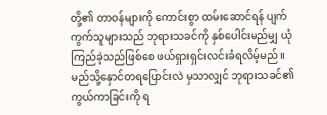တို့၏ တာဝန်များကို ကောင်းစွာ ထမ်းဆောင်ရန် ပျက်ကွက်သူများသည် ဘုရားသခင်ကို နှစ်ပေါင်းမည်မျှ ယုံကြည်ခဲ့သည်ဖြစ်စေ ဖယ်ရှားရှင်းလင်းခံရလိမ့်မည်။
မည်သို့နှောင်တရပြောင်းလဲ မှသာလျှင် ဘုရားသခင်၏ ကွယ်ကာခြင်းကို ရ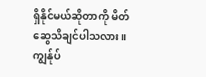ရှိနိုင်မယ်ဆိုတာကို မိတ်ဆွေသိချင်ပါသလား။ ကျွန်ုပ်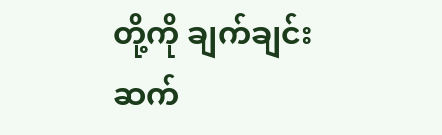တို့ကို ချက်ချင်းဆက်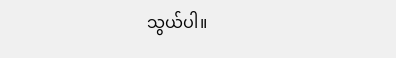သွယ်ပါ။